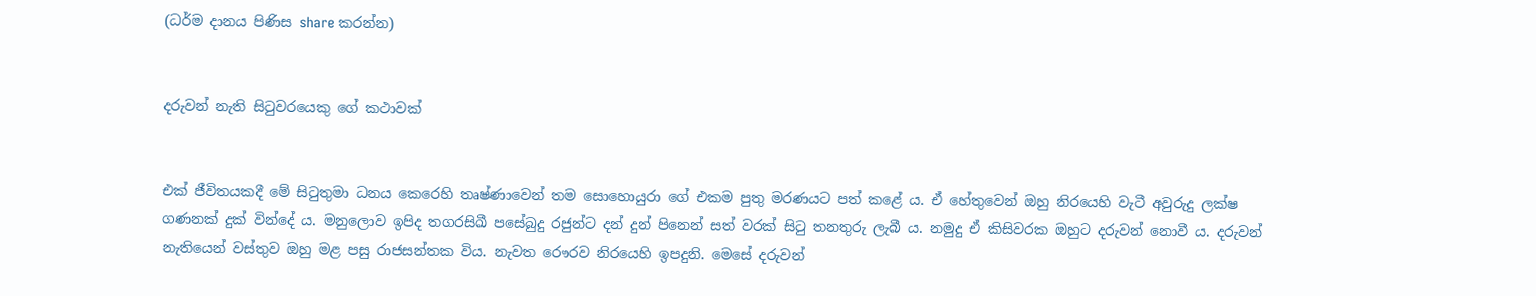(ධර්ම දානය පිණිස share කරන්න)


දරුවන් නැති සිටුවරයෙකු ගේ කථාවක්


එක් ජීවිතයකදී මේ සිටුතුමා ධනය කෙරෙහි තෘෂ්ණාවෙන් තම සොහොයුරා ගේ එකම පුතු මරණයට පත් කළේ ය. ඒ හේතුවෙන් ඔහු නිරයෙහි වැටී අවුරුදු ලක්ෂ ගණනක් දුක් වින්දේ ය. මනුලොව ඉපිද තගරසිඛී පසේබුදු රජුන්ට දන් දුන් පිනෙන් සත් වරක් සිටු තනතුරු ලැබී ය. නමුදු ඒ කිසිවරක ඔහුට දරුවන් නොවී ය. දරුවන් නැතියෙන් වස්තුව ඔහු මළ පසු රාජසන්තක විය. නැවත රෞරව නිරයෙහි ඉපදුනි. මෙසේ දරුවන්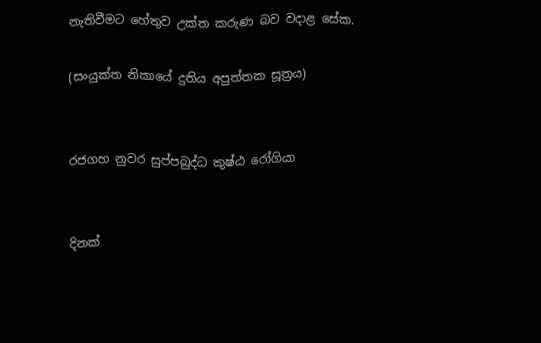නැතිවීමට හේතුව උක්ත කරුණ බව වදාළ සේක.

(සංයුක්ත නිකායේ දුතිය අපුත්තක සූත්‍රය)


රජගහ නුවර සුප්පබුද්ධ කුෂ්ඨ රෝගියා


දිනක්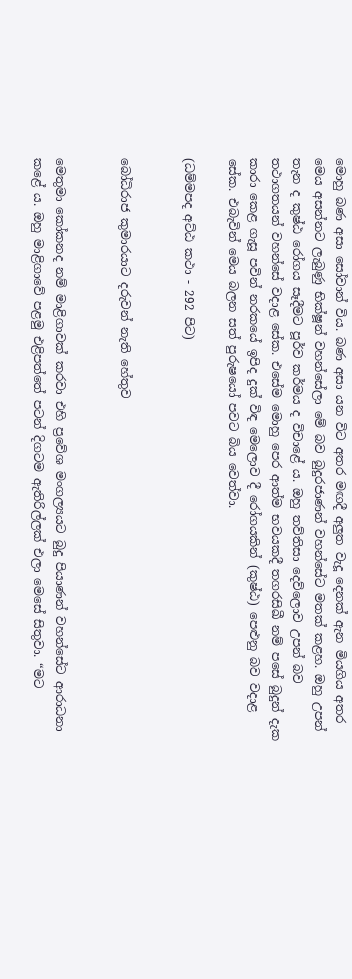මොහු බණ අසා සෝවාන් විය. බණ අසා යන විට අතර මඟදී අලුත වැදූ දෙනක් ඇන මියගිය අතර මෙය අසන්නට ලැබුණු භික්ෂූන් වහන්සේලා මේ බව බුදුරජාණන් වහන්සේට මතක් කළහ. ඔහු උපන් තැන ද කුෂ්ඨ රෝගය සෑදීමට පූර්ව කර්මය ද විචාළේ ය. ඔහු තව්තිසා දෙව්ලොව උපන් බව තථාගතයන් වහන්සේ වදාළ සේක. එසේම මොහු පෙර ආත්ම භවයකදී තගරසිඛී නම් පසේ බුදුන් දැක කාරා කෙළ ගැසූ පවින් නරකයේ ඉපිද දුක් විඳ මෙලොව දී රෝගයකින් (කුෂ්ඨ) පෙළුනු බව වදාළ සේක. එබැවින් මෙය බලන සත් පුරුෂයෝ පවට බිය වෙත්වා.

(ධම්මපද අට්ඨ කථා - 292 පිට)


බෝධිරාජ කුමාරයාට දරුවන් නැති හේතුව


මෙතුමා කෝකනද නම් මාළිගාවක් කරවා එහි ප්‍රවේශ මංගල්‍යයට බුදු පියාණන් වහන්සේට ආරාධනා කළේ ය. ඔහු මාළිගාවේ පළමු එළිපත්තේ පටන් දිගටම ඇතිරිල්ලක් එලා මෙසේ සිතුවා. “මට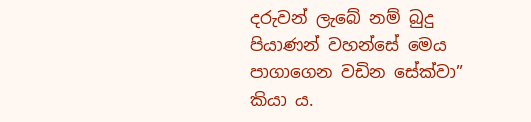දරුවන් ලැබේ නම් බුදු පියාණන් වහන්සේ මෙය පාගාගෙන වඩින සේක්වා” කියා ය.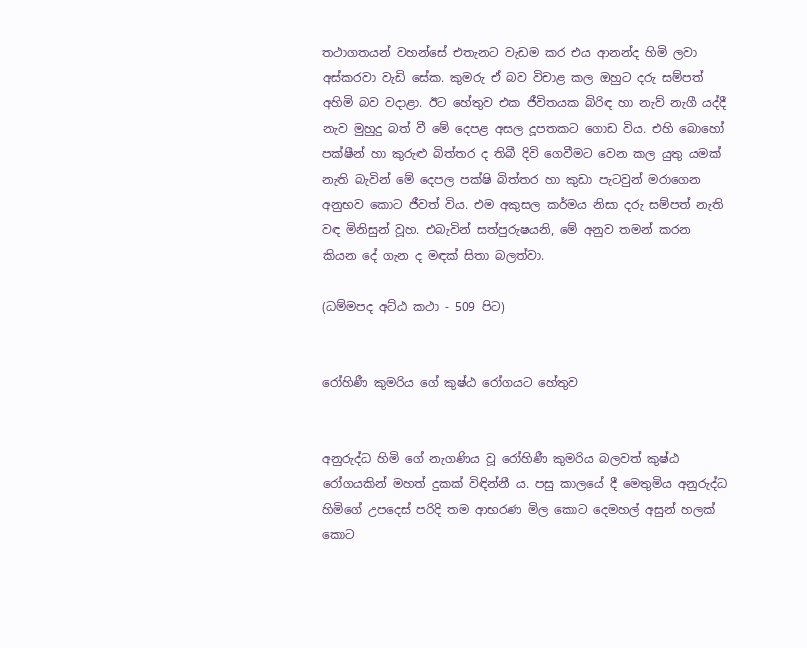තථාගතයන් වහන්සේ එතැනට වැඩම කර එය ආනන්ද හිමි ලවා අස්කරවා වැඩි සේක. කුමරු ඒ බව විචාළ කල ඔහුට දරු සම්පත් අහිමි බව වදාළා. ඊට හේතුව එක ජීවිතයක බිරිඳ හා නැව් නැගී යද්දී නැව මුහුදු බත් වී මේ දෙපළ අසල දූපතකට ගොඩ විය. එහි බොහෝ පක්ෂීන් හා කුරුළු බිත්තර ද තිබී දිවි ගෙවීමට වෙන කල යුතු යමක් නැති බැවින් මේ දෙපල පක්ෂි බිත්තර හා කුඩා පැටවුන් මරාගෙන අනුභව කොට ජීවත් විය. එම අකුසල කර්මය නිසා දරු සම්පත් නැති වඳ මිනිසුන් වූහ. එබැවින් සත්පුරුෂයනි, මේ අනුව තමන් කරන කියන දේ ගැන ද මඳක් සිතා බලත්වා.

(ධම්මපද අට්ඨ කථා - 509 පිට)


රෝහිණී කුමරිය ගේ කුෂ්ඨ රෝගයට හේතුව


අනුරුද්ධ හිමි ගේ නැගණිය වූ රෝහිණී කුමරිය බලවත් කුෂ්ඨ රෝගයකින් මහත් දුකක් විඳින්නී ය. පසු කාලයේ දී මෙතුමිය අනුරුද්ධ හිමිගේ උපදෙස් පරිදි තම ආභරණ මිල කොට දෙමහල් අසුන් හලක් කොට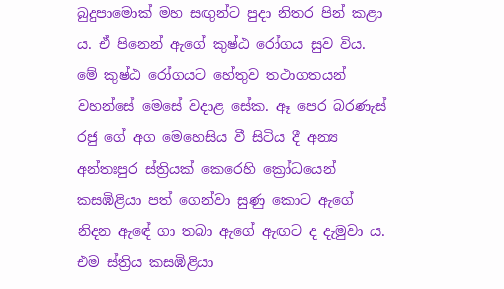බුදුපාමොක් මහ සඟුන්ට පුදා නිතර පින් කළා ය. ඒ පිනෙන් ඇගේ කුෂ්ඨ රෝගය සුව විය. මේ කුෂ්ඨ රෝගයට හේතුව තථාගතයන් වහන්සේ මෙසේ වදාළ සේක. ඈ පෙර බරණැස් රජු ගේ අග මෙහෙසිය වී සිටිය දී අන්‍ය අන්තඃපුර ස්ත්‍රියක් කෙරෙහි ක්‍රෝධයෙන් කසඹිළියා පත් ගෙන්වා සුණු කොට ඇගේ නිදන ඇඳේ ගා තබා ඇගේ ඇඟට ද දැමුවා ය. එම ස්ත්‍රිය කසඹිළියා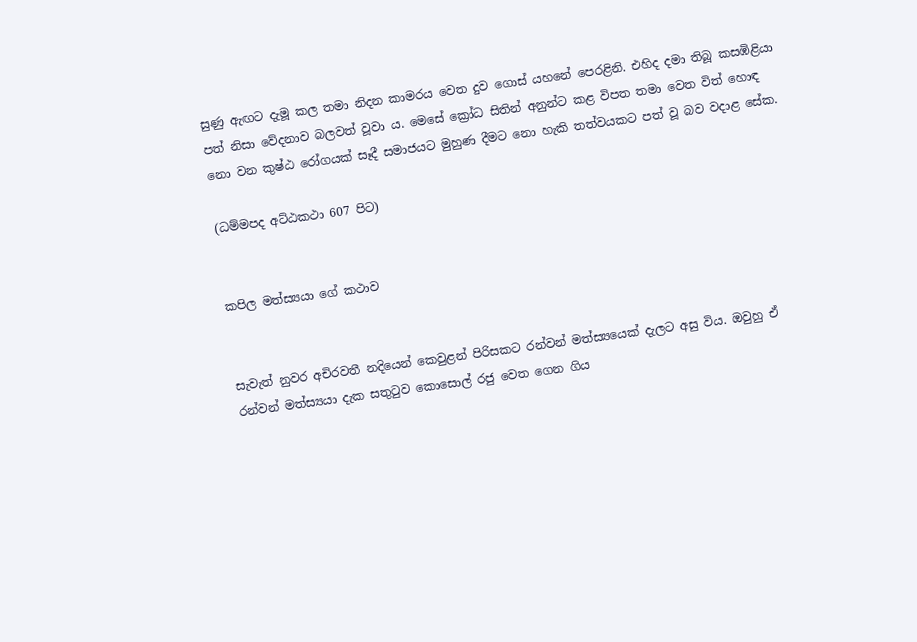සුණු ඇඟට දැමූ කල තමා නිදන කාමරය වෙත දුව ගොස් යහනේ පෙරළිනි. එහිද දමා තිබූ කසඹිළියා පත් නිසා වේදනාව බලවත් වූවා ය. මෙසේ ක්‍රෝධ සිතින් අනුන්ට කළ විපත තමා වෙත විත් හොඳ නො වන කුෂ්ඨ රෝගයක් සෑදී සමාජයට මුහුණ දීමට නො හැකි තත්වයකට පත් වූ බව වදාළ සේක.

(ධම්මපද අට්ඨකථා 607 පිට)


කපිල මත්ස්‍යයා ගේ කථාව


සැවැත් නුවර අචිරවතී නදියෙන් කෙවුළන් පිරිසකට රන්වන් මත්ස්‍යයෙක් දැලට අසු විය. ඔවුහු ඒ රන්වන් මත්ස්‍යයා දැක සතුටුව කොසොල් රජු වෙත ගෙන ගිය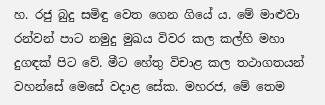හ. රජු බුදු සමිඳු වෙත ගෙන ගියේ ය. මේ මාළුවා රන්වන් පාට නමුදු මුඛය විවර කල කල්හි මහා දුගඳක් පිට වේ. මීට හේතු විචාළ කල තථාගතයන් වහන්සේ මෙසේ වදාළ සේක. මහරජ, මේ තෙම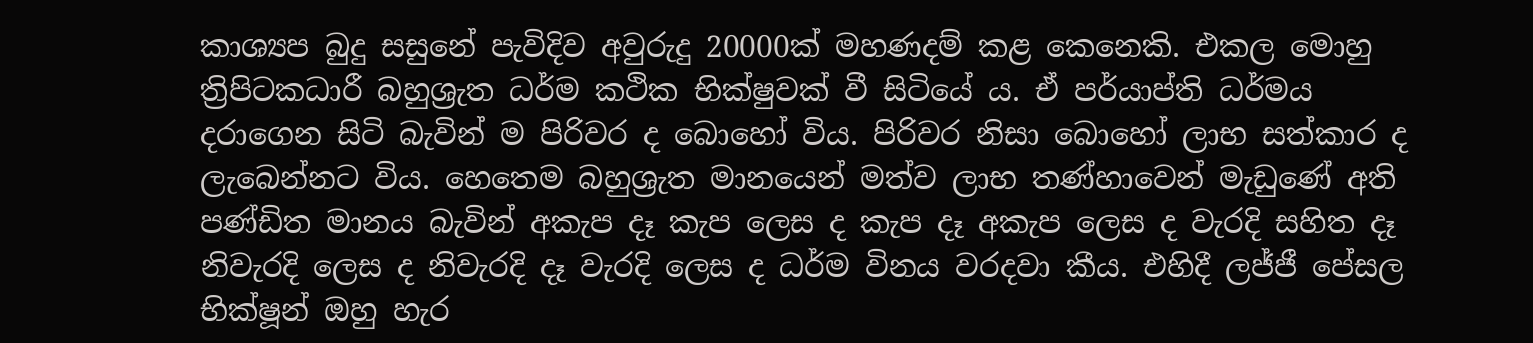කාශ්‍යප බුදු සසුනේ පැවිදිව අවුරුදු 20000ක් මහණදම් කළ කෙනෙකි. එකල මොහු ත්‍රිපිටකධාරී බහුශ්‍රැත ධර්ම කථික භික්ෂුවක් වී සිටියේ ය. ඒ පර්යාප්ති ධර්මය දරාගෙන සිටි බැවින් ම පිරිවර ද බොහෝ විය. පිරිවර නිසා බොහෝ ලාභ සත්කාර ද ලැබෙන්නට විය. හෙතෙම බහුශ්‍රැත මානයෙන් මත්ව ලාභ තණ්හාවෙන් මැඩුණේ අති පණ්ඩිත මානය බැවින් අකැප දෑ කැප ලෙස ද කැප දෑ අකැප ලෙස ද වැරදි සහිත දෑ නිවැරදි ලෙස ද නිවැරදි දෑ වැරදි ලෙස ද ධර්ම විනය වරදවා කීය. එහිදී ලජ්ජී පේසල භික්ෂූන් ඔහු හැර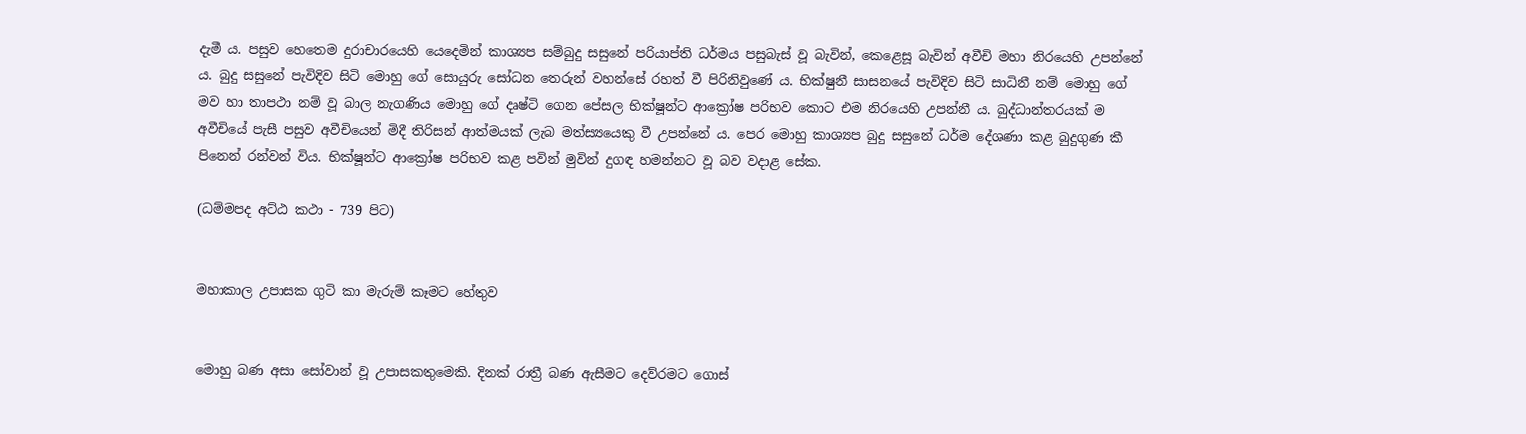දැමී ය. පසුව හෙතෙම දුරාචාරයෙහි යෙදෙමින් කාශ්‍යප සම්බුදු සසුනේ පරියාප්ති ධර්මය පසුබැස් වූ බැවින්, කෙළෙසූ බැවින් අවීචි මහා නිරයෙහි උපන්නේ ය. බුදු සසුනේ පැවිදිව සිටි මොහු ගේ සොයුරු සෝධන තෙරුන් වහන්සේ රහත් වී පිරිනිවුණේ ය. භික්ෂුනී සාසනයේ පැවිදිව සිටි සාධිනී නම් මොහු ගේ මව හා තාපථා නම් වූ බාල නැගණිය මොහු ගේ දෘෂ්ටි ගෙන පේසල භික්ෂූන්ට ආක්‍රෝෂ පරිභව කොට එම නිරයෙහි උපන්නී ය. බුද්ධාන්තරයක් ම අවීචියේ පැසී පසුව අවීචියෙන් මිදී තිරිසන් ආත්මයක් ලැබ මත්ස්‍යයෙකු වී උපන්නේ ය. පෙර මොහු කාශ්‍යප බුදු සසුනේ ධර්ම දේශණා කළ බුදුගුණ කී පිනෙන් රන්වන් විය. භික්ෂූන්ට ආක්‍රෝෂ පරිභව කළ පවින් මුවින් දුගඳ හමන්නට වූ බව වදාළ සේක.

(ධම්මපද අට්ඨ කථා - 739 පිට)


මහාකාල උපාසක ගුටි කා මැරුම් කෑමට හේතුව


මොහු බණ අසා සෝවාන් වූ උපාසකතුමෙකි. දිනක් රාත්‍රී බණ ඇසීමට දෙව්රමට ගොස්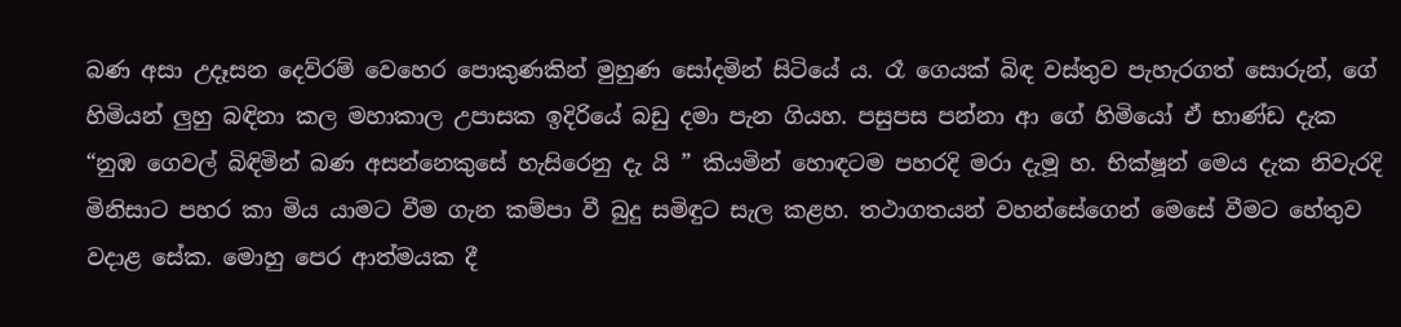බණ අසා උදෑසන දෙව්රම් වෙහෙර පොකුණකින් මුහුණ සෝදමින් සිටියේ ය. රෑ ගෙයක් බිඳ වස්තුව පැහැරගත් සොරුන්, ගේ හිමියන් ලුහු බඳිනා කල මහාකාල උපාසක ඉදිරියේ බඩු දමා පැන ගියහ. පසුපස පන්නා ආ ගේ හිමියෝ ඒ භාණ්ඩ දැක “නුඹ ගෙවල් බිඳිමින් බණ අසන්නෙකුසේ හැසිරෙනු දැ යි ” කියමින් හොඳටම පහරදි මරා දැමූ හ. භික්ෂූන් මෙය දැක නිවැරදි මිනිසාට පහර කා මිය යාමට වීම ගැන කම්පා වී බුදු සමිඳුට සැල කළහ. තථාගතයන් වහන්සේගෙන් මෙසේ වීමට හේතුව වදාළ සේක. මොහු පෙර ආත්මයක දී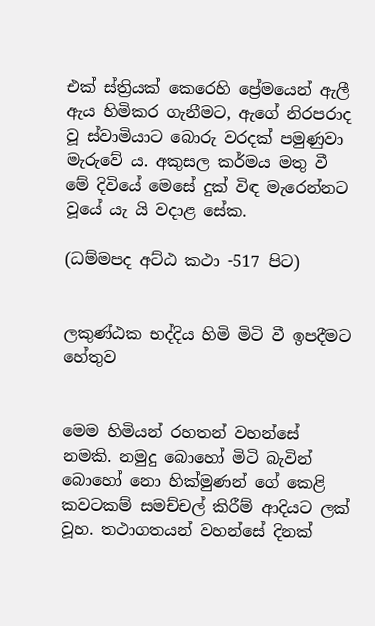එක් ස්ත්‍රියක් කෙරෙහි ප්‍රේමයෙන් ඇලී ඇය හිමිකර ගැනීමට, ඇගේ නිරපරාද වූ ස්වාමියාට බොරු වරදක් පමුණුවා මැරුවේ ය. අකුසල කර්මය මතු වී මේ දිවියේ මෙසේ දුක් විඳ මැරෙන්නට වූයේ යැ යි වදාළ සේක.

(ධම්මපද අට්ඨ කථා -517 පිට)


ලකුණ්ඨක භද්දිය හිමි මිටි වී ඉපදීමට හේතුව


මෙම හිමියන් රහතන් වහන්සේ නමකි. නමුදු බොහෝ මිටි බැවින් බොහෝ නො හික්මුණන් ගේ කෙළි කවටකම් සමච්චල් කිරීම් ආදියට ලක් වූහ. තථාගතයන් වහන්සේ දිනක්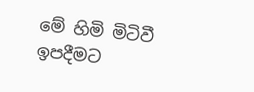මේ හිමි මිටිවී ඉපදීමට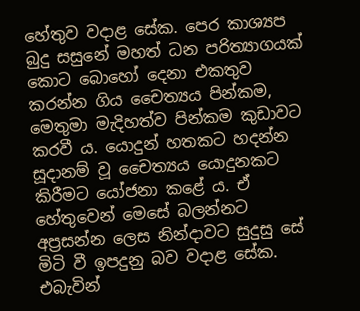හේතුව වදාළ සේක. පෙර කාශ්‍යප බුදු සසුනේ මහත් ධන පරිත්‍යාගයක් කොට බොහෝ දෙනා එකතුව කරන්න ගිය චෛත්‍යය පින්කම, මෙතුමා මැදිහත්ව පින්කම කුඩාවට කරවී ය. යොදුන් හතකට හදන්න සූදානම් වූ චෛත්‍යය යොදුනකට කිරීමට යෝජනා කළේ ය. ඒ හේතුවෙන් මෙසේ බලන්නට අප්‍රසන්න ලෙස නින්දාවට සුදුසු සේ මිටි වී ඉපදුනු බව වදාළ සේක. එබැවින්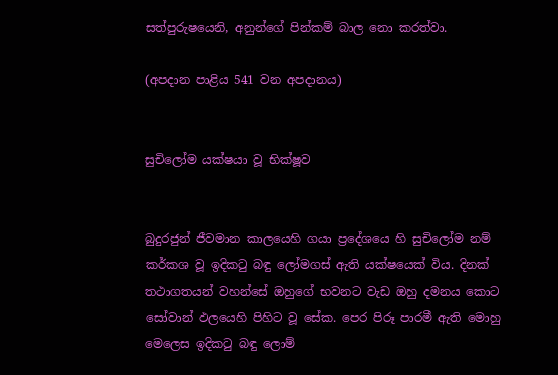සත්පුරුෂයෙනි, අනුන්ගේ පින්කම් බාල නො කරත්වා.

(අපදාන පාළිය 541 වන අපදානය)


සුචිලෝම යක්ෂයා වූ භික්ෂූව


බුදුරජුන් ජීවමාන කාලයෙහි ගයා ප්‍රදේශයෙ හි සුචිලෝම නම් කර්කශ වූ ඉදිකටු බඳු ලෝමගස් ඇති යක්ෂයෙක් විය. දිනක් තථාගතයන් වහන්සේ ඔහුගේ භවනට වැඩ ඔහු දමනය කොට සෝවාන් ඵලයෙහි පිහිට වූ සේක. පෙර පිරූ පාරමී ඇති මොහු මෙලෙස ඉදිකටු බඳු ලොම්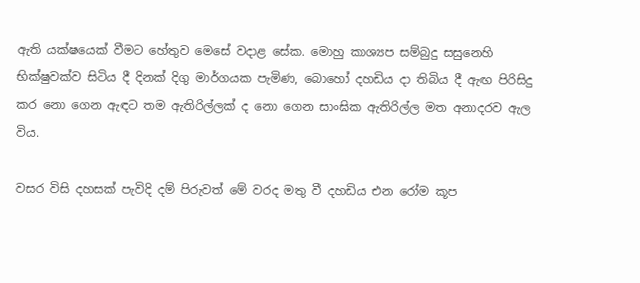ඇති යක්ෂයෙක් වීමට හේතුව මෙසේ වදාළ සේක. මොහු කාශ්‍යප සම්බුදු සසුනෙහි භික්ෂුවක්ව සිටිය දී දිනක් දිගු මාර්ගයක පැමිණ, බොහෝ දහඩිය දා තිබිය දී ඇඟ පිරිසිදු කර නො ගෙන ඇඳට තම ඇතිරිල්ලක් ද නො ගෙන සාංඝික ඇතිරිල්ල මත අනාදරව ඇල විය.

වසර විසි දහසක් පැවිදි දම් පිරුවත් මේ වරද මතු වී දහඩිය එන රෝම කූප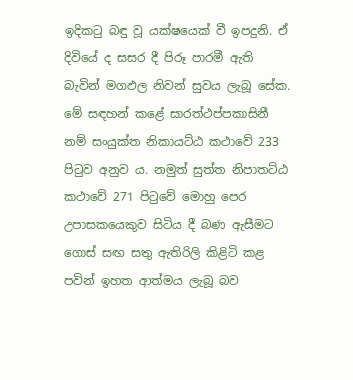ඉදිකටු බඳු වූ යක්ෂයෙක් වී ඉපදුනි. ඒ දිවියේ ද සසර දී පිරූ පාරමී ඇති බැවින් මගඵල නිවන් සුවය ලැබූ සේක. මේ සඳහන් කළේ සාරත්ථප්පකාසිනී නම් සංයුක්ත නිකායට්ඨ කථාවේ 233 පිටුව අනුව ය. නමුත් සුත්ත නිපාතට්ඨ කථාවේ 271 පිටුවේ මොහු පෙර උපාසකයෙකුව සිටිය දී බණ ඇසීමට ගොස් සඟ සතු ඇතිරිලි කිළිටි කළ පවින් ඉහත ආත්මය ලැබූ බව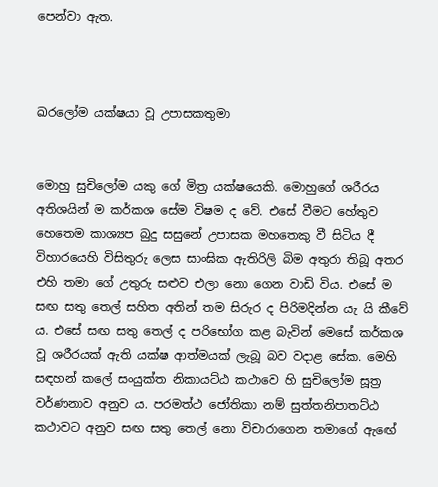පෙන්වා ඇත.



ඛරලෝම යක්ෂයා වූ උපාසකතුමා


මොහු සුචිලෝම යකු ගේ මිත්‍ර යක්ෂයෙකි. මොහුගේ ශරීරය අතිශයින් ම කර්කශ සේම විෂම ද වේ. එසේ වීමට හේතුව හෙතෙම කාශ්‍යප බුදු සසුනේ උපාසක මහතෙකු වී සිටිය දී විහාරයෙහි විසිතුරු ලෙස සාංඝික ඇතිරිලි බිම අතුරා තිබූ අතර එහි තමා ගේ උතුරු සළුව එලා නො ගෙන වාඩි විය. එසේ ම සඟ සතු තෙල් සහිත අතින් තම සිරුර ද පිරිමදින්න යැ යි කීවේ ය. එසේ සඟ සතු තෙල් ද පරිභෝග කළ බැවින් මෙසේ කර්කශ වූ ශරීරයක් ඇති යක්ෂ ආත්මයක් ලැබූ බව වදාළ සේක. මෙහි සඳහන් කලේ සංයුක්ත නිකායට්ඨ කථාවෙ හි සුචිලෝම සූත්‍ර වර්ණනාව අනුව ය. පරමත්ථ ජෝතිකා නම් සුත්තනිපාතට්ඨ කථාවට අනුව සඟ සතු තෙල් නො විචාරාගෙන තමාගේ ඇඟේ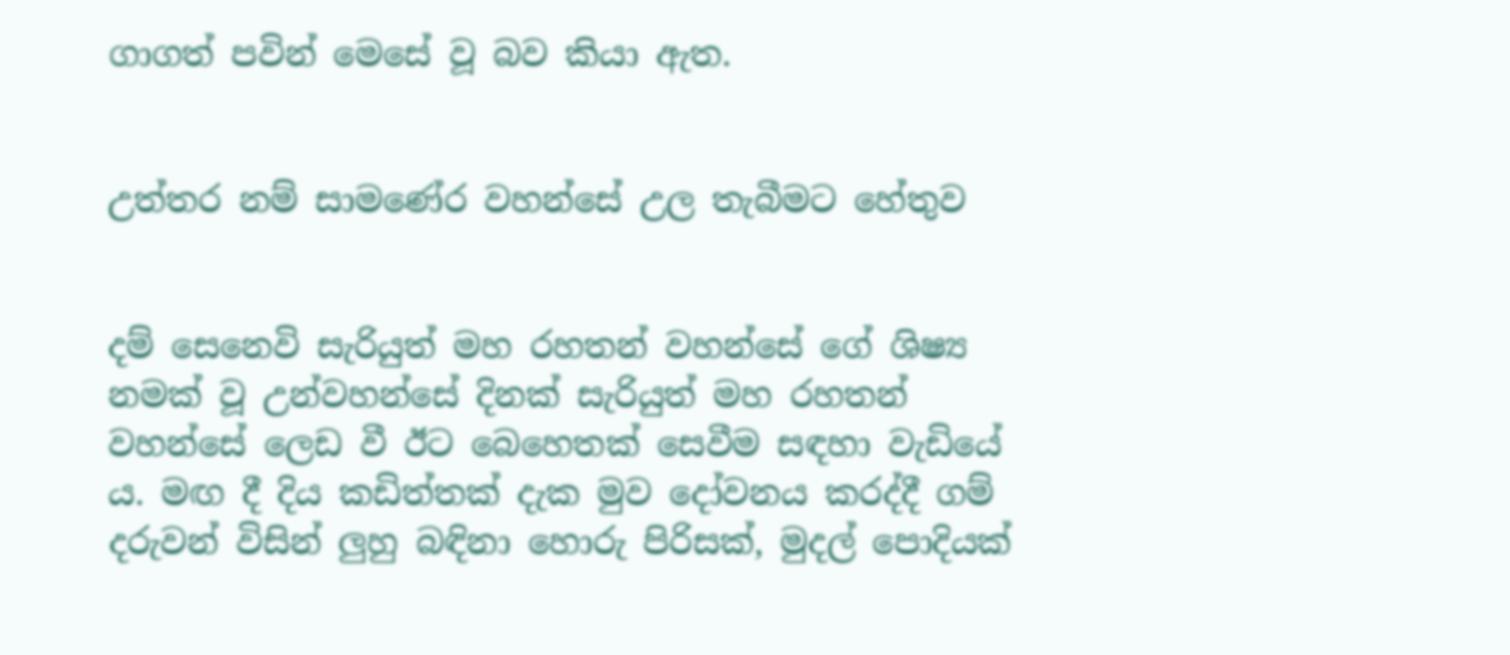ගාගත් පවින් මෙසේ වූ බව කියා ඇත.


උත්තර නම් සාමණේර වහන්සේ උල තැබීමට හේතුව


දම් සෙනෙවි සැරියුත් මහ රහතන් වහන්සේ ගේ ශිෂ්‍ය නමක් වූ උන්වහන්සේ දිනක් සැරියුත් මහ රහතන් වහන්සේ ලෙඩ වී ඊට බෙහෙතක් සෙවීම සඳහා වැඩියේ ය. මඟ දී දිය කඩිත්තක් දැක මුව දෝවනය කරද්දී ගම් දරුවන් විසින් ලුහු බඳිනා හොරු පිරිසක්, මුදල් පොදියක්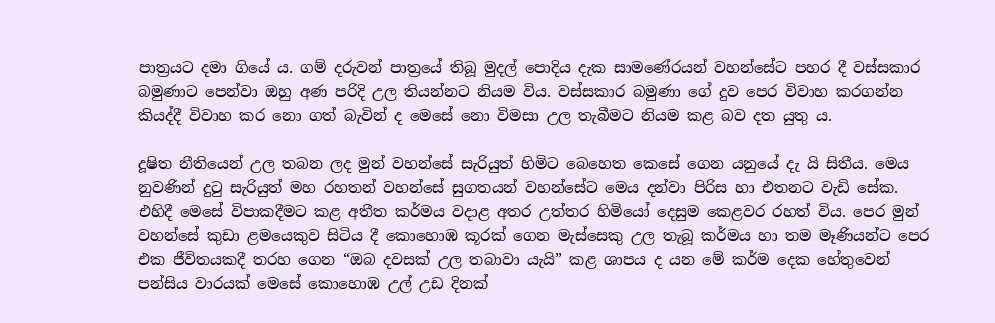පාත්‍රයට දමා ගියේ ය. ගම් දරුවන් පාත්‍රයේ තිබූ මුදල් පොදිය දැක සාමණේරයන් වහන්සේට පහර දී වස්සකාර බමුණාට පෙන්වා ඔහු අණ පරිදි උල තියන්නට නියම විය. වස්සකාර බමුණා ගේ දුව පෙර විවාහ කරගන්න කියද්දී විවාහ කර නො ගත් බැවින් ද මෙසේ නො විමසා උල තැබීමට නියම කළ බව දත යුතු ය.

දූෂිත නීතියෙන් උල තබන ලද මුන් වහන්සේ සැරියුත් හිමිට බෙහෙත කෙසේ ගෙන යනුයේ දැ යි සිතීය. මෙය නුවණින් දුටු සැරියුත් මහ රහතන් වහන්සේ සුගතයන් වහන්සේට මෙය දන්වා පිරිස හා එතනට වැඩි සේක. එහිදී මෙසේ විපාකදීමට කළ අතීත කර්මය වදාළ අතර උත්තර හිමියෝ දෙසුම කෙළවර රහත් විය. පෙර මුන් වහන්සේ කුඩා ළමයෙකුව සිටිය දී කොහොඹ කූරක් ගෙන මැස්සෙකු උල තැබූ කර්මය හා තම මෑණියන්ට පෙර එක ජීවිතයකදී තරහ ගෙන “ඔබ දවසක් උල තබාවා යැයි” කළ ශාපය ද යන මේ කර්ම දෙක හේතුවෙන් පන්සිය වාරයක් මෙසේ කොහොඹ උල් උඩ දිනක්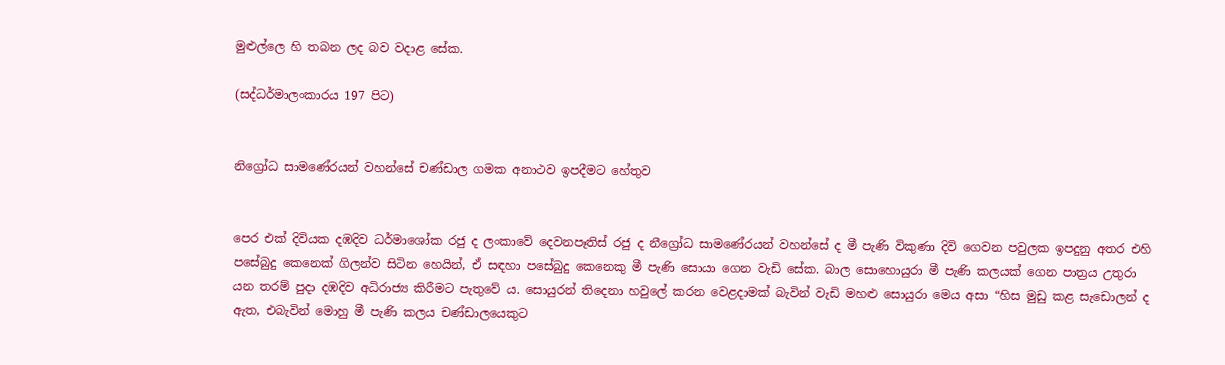මුළුල්ලෙ හි තබන ලද බව වදාළ සේක.

(සද්ධර්මාලංකාරය 197 පිට)


නිග්‍රෝධ සාමණේරයන් වහන්සේ චණ්ඩාල ගමක අනාථව ඉපදීමට හේතුව


පෙර එක් දිවියක දඹදිව ධර්මාශෝක රජු ද ලංකාවේ දෙවනපෑතිස් රජු ද නීග්‍රෝධ සාමණේරයන් වහන්සේ ද මී පැණි විකුණා දිවි ගෙවන පවුලක ඉපදුනු අතර එහි පසේබුදු කෙනෙක් ගිලන්ව සිටින හෙයින්, ඒ සඳහා පසේබුදු කෙනෙකු මී පැණි සොයා ගෙන වැඩි සේක. බාල සොහොයුරා මී පැණි කලයක් ගෙන පාත්‍රය උතුරා යන තරම් පුදා දඹදිව අධිරාජ්‍ය කිරීමට පැතුවේ ය. සොයුරන් තිදෙනා හවුලේ කරන වෙළදාමක් බැවින් වැඩි මහළු සොයුරා මෙය අසා “හිස මුඩු කළ සැඩොලන් ද ඇත, එබැවින් මොහු මී පැණි කලය චණ්ඩාලයෙකුට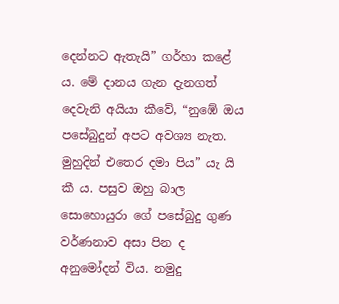දෙන්නට ඇතැයි” ගර්හා කළේ ය. මේ දානය ගැන දැනගත් දෙවැනි අයියා කීවේ, “නුඹේ ඔය පසේබුදුන් අපට අවශ්‍ය නැත. මුහුදින් එතෙර දමා පිය” යැ යි කී ය. පසුව ඔහු බාල සොහොයුරා ගේ පසේබුදු ගුණ වර්ණනාව අසා පින ද අනුමෝදන් විය. නමුදු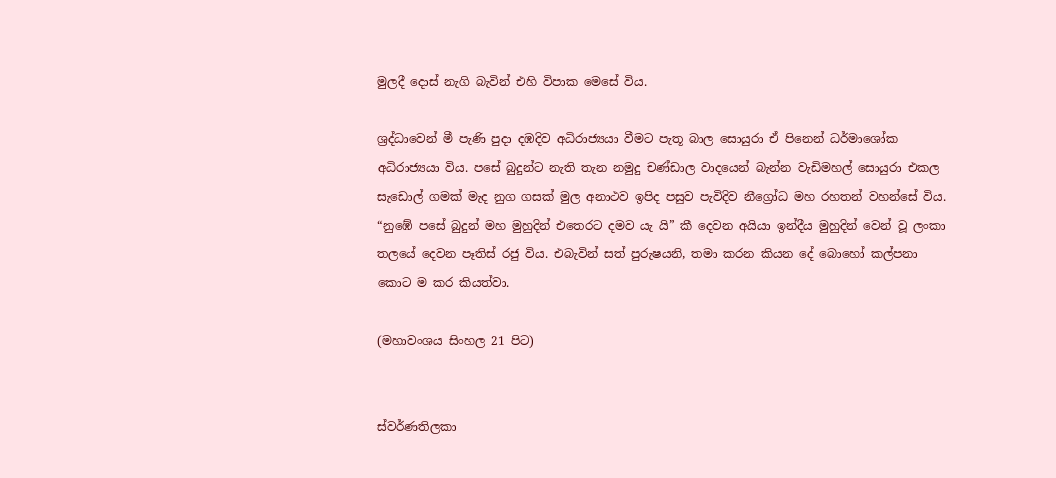මුලදී දොස් නැගි බැවින් එහි විපාක මෙසේ විය.

ශ්‍රද්ධාවෙන් මී පැණි පුදා දඹදිව අධිරාජ්‍යයා වීමට පැතූ බාල සොයුරා ඒ පිනෙන් ධර්මාශෝක අධිරාජ්‍යයා විය. පසේ බුදුන්ට නැති තැන නමුදු චණ්ඩාල වාදයෙන් බැන්න වැඩිමහල් සොයුරා එකල සැඩොල් ගමක් මැද නුග ගසක් මුල අනාථව ඉපිද පසුව පැවිදිව නීග්‍රෝධ මහ රහතන් වහන්සේ විය. “නුඹේ පසේ බුදුන් මහ මුහුදින් එතෙරට දමව යැ යි” කී දෙවන අයියා ඉන්දීය මුහුදින් වෙන් වූ ලංකා තලයේ දෙවන පෑතිස් රජු විය. එබැවින් සත් පුරුෂයනි, තමා කරන කියන දේ බොහෝ කල්පනා කොට ම කර කියත්වා.

(මහාවංශය සිංහල 21 පිට)


ස්වර්ණතිලකා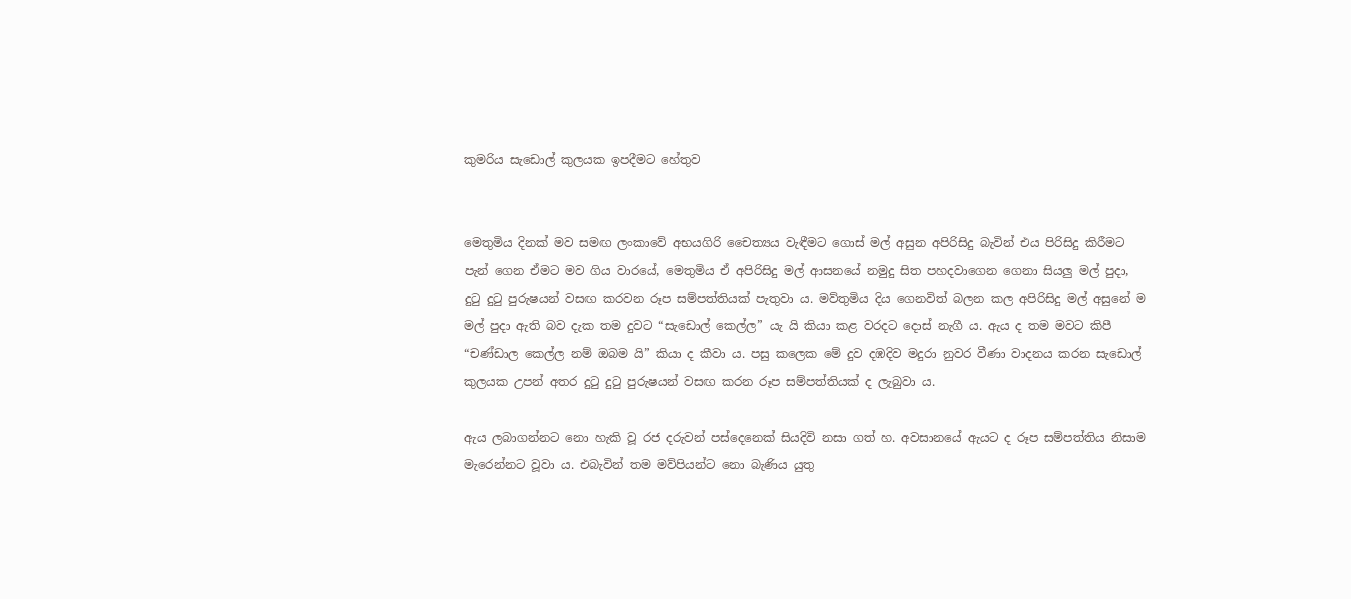කුමරිය සැඩොල් කුලයක ඉපදීමට හේතුව


මෙතුමිය දිනක් මව සමඟ ලංකාවේ අභයගිරි චෛත්‍යය වැඳීමට ගොස් මල් අසුන අපිරිසිදු බැවින් එය පිරිසිදු කිරීමට පැන් ගෙන ඒමට මව ගිය වාරයේ, මෙතුමිය ඒ අපිරිසිදු මල් ආසනයේ නමුදු සිත පහදවාගෙන ගෙනා සියලු මල් පුදා, දුටු දුටු පුරුෂයන් වසඟ කරවන රූප සම්පත්තියක් පැතුවා ය. මව්තුමිය දිය ගෙනවිත් බලන කල අපිරිසිදු මල් අසුනේ ම මල් පුදා ඇති බව දැක තම දුවට “සැඩොල් කෙල්ල” යැ යි කියා කළ වරදට දොස් නැගී ය. ඇය ද තම මවට කිපී “චණ්ඩාල කෙල්ල නම් ඔබම යි” කියා ද කීවා ය. පසු කලෙක මේ දුව දඹදිව මදුරා නුවර වීණා වාදනය කරන සැඩොල් කුලයක උපන් අතර දුටු දුටු පුරුෂයන් වසඟ කරන රූප සම්පත්තියක් ද ලැබුවා ය.

ඇය ලබාගන්නට නො හැකි වූ රජ දරුවන් පස්දෙනෙක් සියදිවි නසා ගත් හ. අවසානයේ ඇයට ද රූප සම්පත්තිය නිසාම මැරෙන්නට වූවා ය. එබැවින් තම මව්පියන්ට නො බැණිය යුතු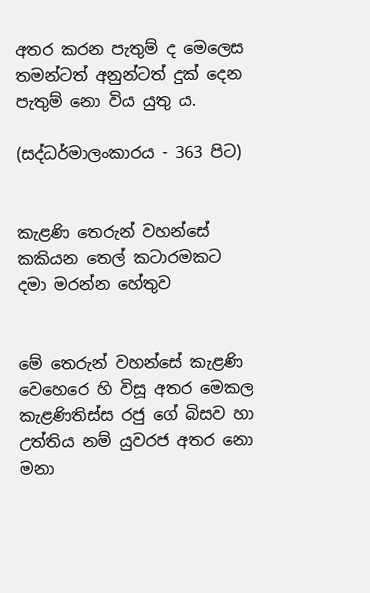අතර කරන පැතුම් ද මෙලෙස තමන්ටත් අනුන්ටත් දුක් දෙන පැතුම් නො විය යුතු ය.

(සද්ධර්මාලංකාරය - 363 පිට)


කැළණි තෙරුන් වහන්සේ කකියන තෙල් කටාරමකට දමා මරන්න හේතුව


මේ තෙරුන් වහන්සේ කැළණි වෙහෙරෙ හි විසූ අතර මෙකල කැළණිතිස්ස රජු ගේ බිසව හා උත්තිය නම් යුවරජ අතර නො මනා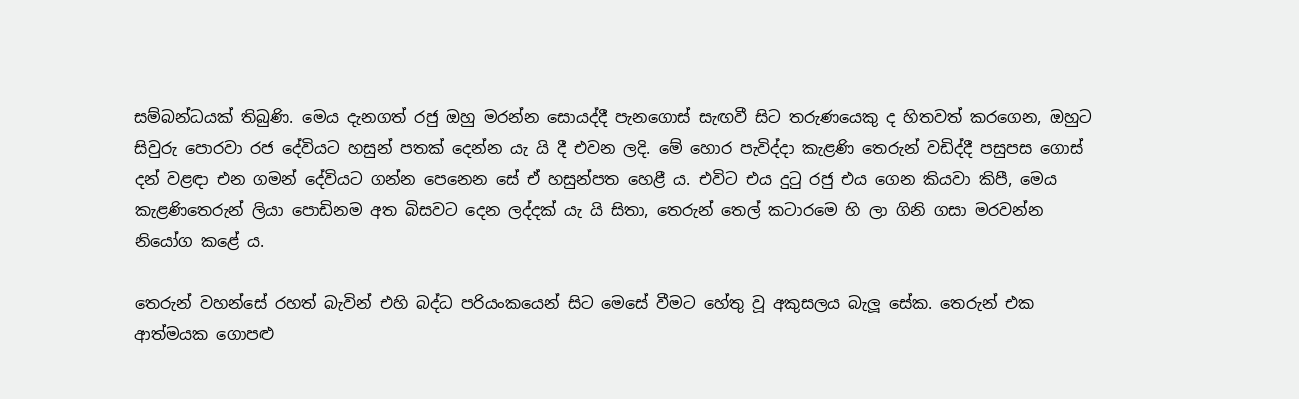සම්බන්ධයක් තිබුණි. මෙය දැනගත් රජු ඔහු මරන්න සොයද්දී පැනගොස් සැඟවී සිට තරුණයෙකු ද හිතවත් කරගෙන, ඔහුට සිවුරු පොරවා රජ දේවියට හසුන් පතක් දෙන්න යැ යි දී එවන ලදි. මේ හොර පැවිද්දා කැළණි තෙරුන් වඩිද්දී පසුපස ගොස් දන් වළඳා එන ගමන් දේවියට ගන්න පෙනෙන සේ ඒ හසුන්පත හෙළී ය. එවිට එය දුටු රජු එය ගෙන කියවා කිපී, මෙය කැළණිතෙරුන් ලියා පොඩිනම අත බිසවට දෙන ලද්දක් යැ යි සිතා, තෙරුන් තෙල් කටාරමෙ හි ලා ගිනි ගසා මරවන්න නියෝග කළේ ය.

තෙරුන් වහන්සේ රහත් බැවින් එහි බද්ධ පරියංකයෙන් සිට මෙසේ වීමට හේතු වූ අකුසලය බැලූ සේක. තෙරුන් එක ආත්මයක ගොපළු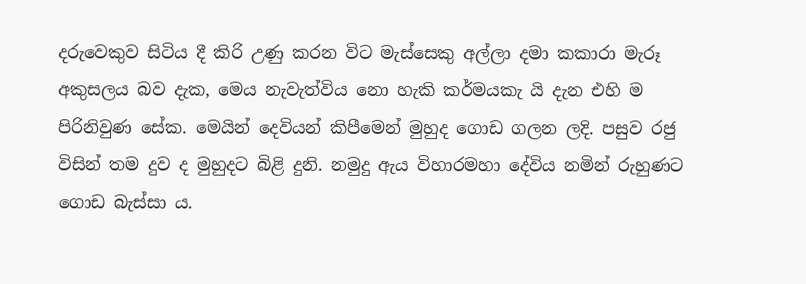දරුවෙකුව සිටිය දී කිරි උණු කරන විට මැස්සෙකු අල්ලා දමා කකාරා මැරූ අකුසලය බව දැක, මෙය නැවැත්විය නො හැකි කර්මයකැ යි දැන එහි ම පිරිනිවුණ සේක. මෙයින් දෙවියන් කිපීමෙන් මුහුද ගොඩ ගලන ලදි. පසුව රජු විසින් තම දුව ද මුහුදට බිළි දුනි. නමුදු ඇය විහාරමහා දේවිය නමින් රුහුණට ගොඩ බැස්සා ය.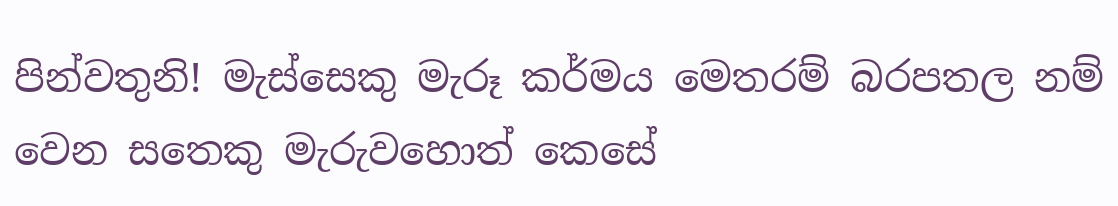පින්වතුනි! මැස්සෙකු මැරූ කර්මය මෙතරම් බරපතල නම් වෙන සතෙකු මැරුවහොත් කෙසේ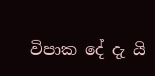විපාක දේ දැ යි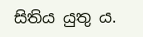සිතිය යුතු ය.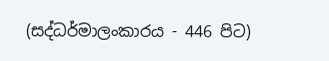(සද්ධර්මාලංකාරය - 446 පිට)